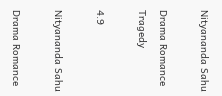Nityananda Sahu

Drama Romance Tragedy

4.9

Nityananda Sahu

Drama Romance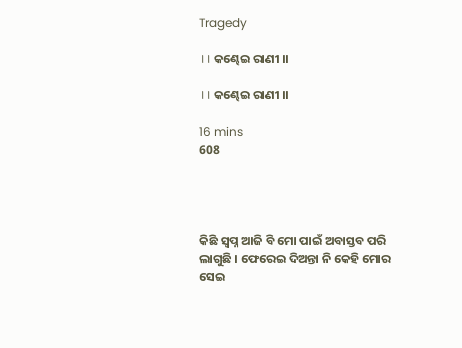Tragedy

।। କଣ୍ଢେଇ ରାଣୀ ।।

।। କଣ୍ଢେଇ ରାଣୀ ।।

16 mins
608




କିଛି ସ୍ୱପ୍ନ ଆଜି ବି ମୋ ପାଇଁ ଅବାସ୍ତବ ପରି ଲାଗୁଛି । ଫେରେଇ ଦିଅନ୍ତା ନି କେହି ମୋର ସେଇ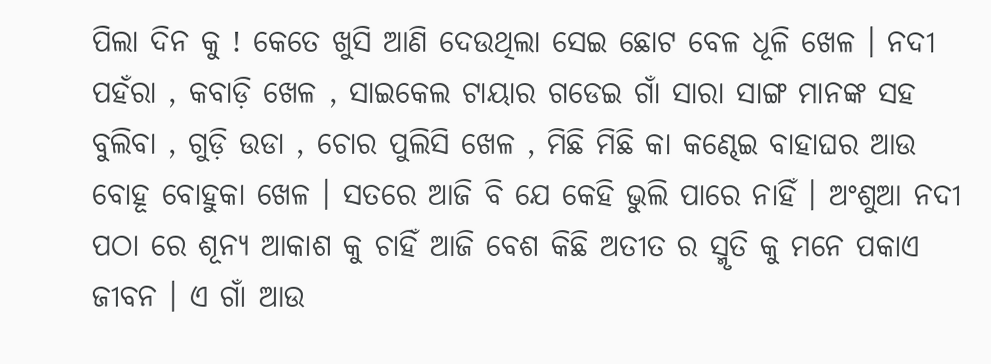ପିଲା ଦିନ କୁ ! କେତେ ଖୁସି ଆଣି ଦେଉଥିଲା ସେଇ ଛୋଟ ବେଳ ଧୂଳି ଖେଳ । ନଦୀ ପହଁରା , କବାଡ଼ି ଖେଳ , ସାଇକେଲ ଟାୟାର ଗଡେଇ ଗାଁ ସାରା ସାଙ୍ଗ ମାନଙ୍କ ସହ ବୁଲିବା , ଗୁଡ଼ି ଉଡା , ଚୋର ପୁଲିସି ଖେଳ , ମିଛି ମିଛି କା କଣ୍ଢେଇ ବାହାଘର ଆଉ ବୋହୂ ବୋହୁକା ଖେଳ । ସତରେ ଆଜି ବି ଯେ କେହି ଭୁଲି ପାରେ ନାହିଁ । ଅଂଶୁଆ ନଦୀ ପଠା ରେ ଶୂନ୍ୟ ଆକାଶ କୁ ଚାହିଁ ଆଜି ବେଶ କିଛି ଅତୀତ ର ସ୍ମୃତି କୁ ମନେ ପକାଏ ଜୀବନ । ଏ ଗାଁ ଆଉ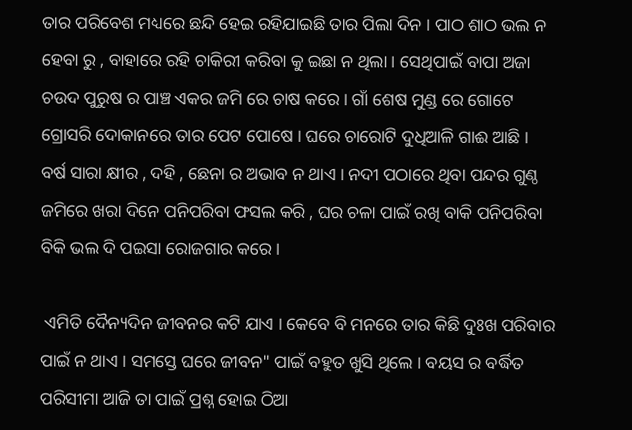ତାର ପରିବେଶ ମଧ୍ୟରେ ଛନ୍ଦି ହେଇ ରହିଯାଇଛି ତାର ପିଲା ଦିନ । ପାଠ ଶାଠ ଭଲ ନ ହେବା ରୁ , ବାହାରେ ରହି ଚାକିରୀ କରିବା କୁ ଇଛା ନ ଥିଲା । ସେଥିପାଇଁ ବାପା ଅଜା ଚଉଦ ପୁରୁଷ ର ପାଞ୍ଚ ଏକର ଜମି ରେ ଚାଷ କରେ । ଗାଁ ଶେଷ ମୁଣ୍ଡ ରେ ଗୋଟେ ଗ୍ରୋସରି ଦୋକାନରେ ତାର ପେଟ ପୋଷେ । ଘରେ ଚାରୋଟି ଦୁଧିଆଳି ଗାଈ ଆଛି । ବର୍ଷ ସାରା କ୍ଷୀର , ଦହି , ଛେନା ର ଅଭାବ ନ ଥାଏ । ନଦୀ ପଠାରେ ଥିବା ପନ୍ଦର ଗୁଣ୍ଠ ଜମିରେ ଖରା ଦିନେ ପନିପରିବା ଫସଲ କରି , ଘର ଚଳା ପାଇଁ ରଖି ବାକି ପନିପରିବା ବିକି ଭଲ ଦି ପଇସା ରୋଜଗାର କରେ ।

 ଏମିତି ଦୈନ୍ୟଦିନ ଜୀବନର କଟି ଯାଏ । କେବେ ବି ମନରେ ତାର କିଛି ଦୁଃଖ ପରିବାର ପାଇଁ ନ ଥାଏ । ସମସ୍ତେ ଘରେ ଜୀବନ" ପାଇଁ ବହୁତ ଖୁସି ଥିଲେ । ବୟସ ର ବର୍ଦ୍ଧିତ ପରିସୀମା ଆଜି ତା ପାଇଁ ପ୍ରଶ୍ନ ହୋଇ ଠିଆ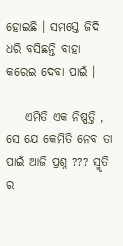ହୋଇଛି । ସମସ୍ତେ ଜିଦି ଧରି ବସିଛନ୍ତି ବାହା କରେଇ ଦେବା ପାଇଁ ।

    ଏମିତି ଏକ ନିଷ୍ପତ୍ତି , ସେ ଯେ କେମିତି ନେବ ତା ପାଇଁ ଆଜି ପ୍ରଶ୍ନ ??? ସ୍ମୃତି ର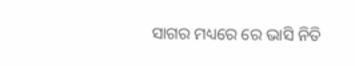ସାଗର ମଧ୍ୟରେ ରେ ଭାସି ନିତି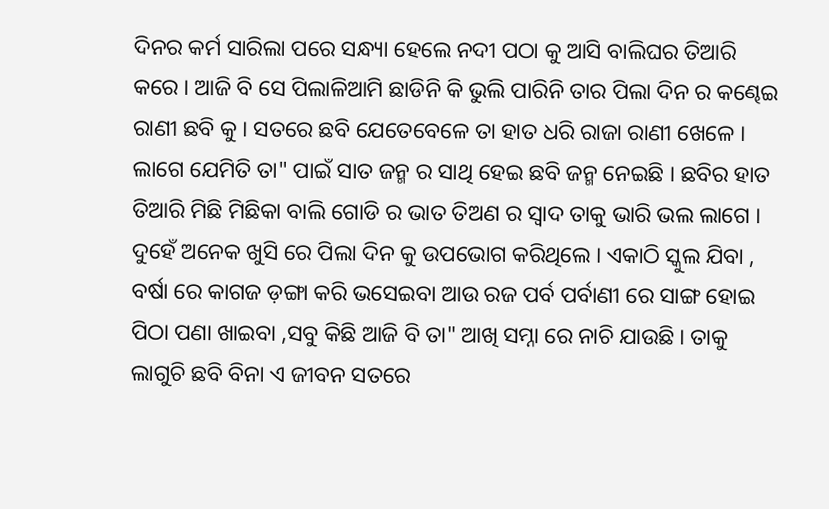ଦିନର କର୍ମ ସାରିଲା ପରେ ସନ୍ଧ୍ୟା ହେଲେ ନଦୀ ପଠା କୁ ଆସି ବାଲିଘର ତିଆରି କରେ । ଆଜି ବି ସେ ପିଲାଳିଆମି ଛାଡିନି କି ଭୁଲି ପାରିନି ତାର ପିଲା ଦିନ ର କଣ୍ଢେଇ ରାଣୀ ଛବି କୁ । ସତରେ ଛବି ଯେତେବେଳେ ତା ହାତ ଧରି ରାଜା ରାଣୀ ଖେଳେ । ଲାଗେ ଯେମିତି ତା" ପାଇଁ ସାତ ଜନ୍ମ ର ସାଥି ହେଇ ଛବି ଜନ୍ମ ନେଇଛି । ଛବିର ହାତ ତିଆରି ମିଛି ମିଛିକା ବାଲି ଗୋଡି ର ଭାତ ତିଅଣ ର ସ୍ୱାଦ ତାକୁ ଭାରି ଭଲ ଲାଗେ । ଦୁହେଁ ଅନେକ ଖୁସି ରେ ପିଲା ଦିନ କୁ ଉପଭୋଗ କରିଥିଲେ । ଏକାଠି ସ୍କୁଲ ଯିବା , ବର୍ଷା ରେ କାଗଜ ଡ଼ଙ୍ଗା କରି ଭସେଇବା ଆଉ ରଜ ପର୍ବ ପର୍ବାଣୀ ରେ ସାଙ୍ଗ ହୋଇ ପିଠା ପଣା ଖାଇବା ,ସବୁ କିଛି ଆଜି ବି ତା" ଆଖି ସମ୍ନା ରେ ନାଚି ଯାଉଛି । ତାକୁ ଲାଗୁଚି ଛବି ବିନା ଏ ଜୀବନ ସତରେ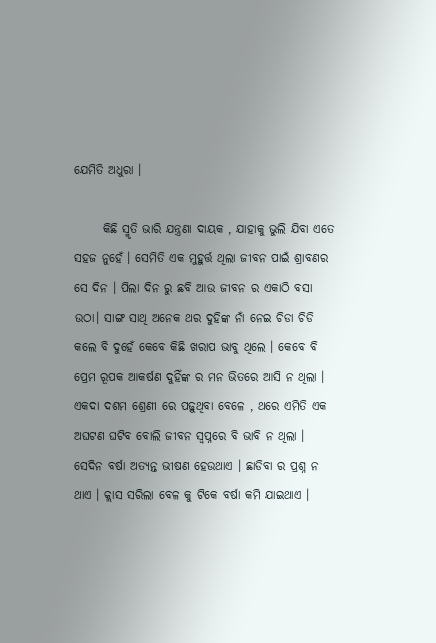ଯେମିତି ଅଧୁରା ।

      କିଛି ସ୍ମୃତି ଭାରି ଯନ୍ତ୍ରଣା ଦାୟକ , ଯାହାକୁ ଭୁଲି ଯିବା ଏତେ ସହଜ ନୁହେଁ । ସେମିତି ଏକ ମୁହୁର୍ତ୍ତ ଥିଲା ଜୀବନ ପାଇଁ ଶ୍ରାବଣର ସେ ଦିନ । ପିଲା ଦିନ ରୁ ଛବି ଆଉ ଜୀବନ ର ଏକାଠି ବସା ଉଠା। ସାଙ୍ଗ ସାଥି ଅନେକ ଥର ଦୁହିଙ୍କ ନାଁ ନେଇ ଚିଡା ଚିଡି କଲେ ବି ଦୁହେଁ କେବେ କିଛି ଖରାପ ଭାବୁ ଥିଲେ । କେବେ ବି ପ୍ରେମ ରୂପକ ଆକର୍ଷଣ ଦୁହିଁଙ୍କ ର ମନ ଭିତରେ ଆସି ନ ଥିଲା । ଏକଦା ଦଶମ ଶ୍ରେଣୀ ରେ ପଢ଼ୁଥିବା ବେଳେ , ଥରେ ଏମିତି ଏକ ଅଘଟଣ ଘଟିବ ବୋଲି ଜୀବନ ସ୍ୱପ୍ନରେ ବି ଭାବି ନ ଥିଲା । ସେଦିନ ବର୍ଷା ଅତ୍ୟନ୍ତ ଭୀଷଣ ହେଉଥାଏ । ଛାଡିବା ର ପ୍ରଶ୍ନ ନ ଥାଏ । କ୍ଲାସ ସରିଲା ବେଳ କୁ ଟିକେ ବର୍ଷା କମି ଯାଇଥାଏ ।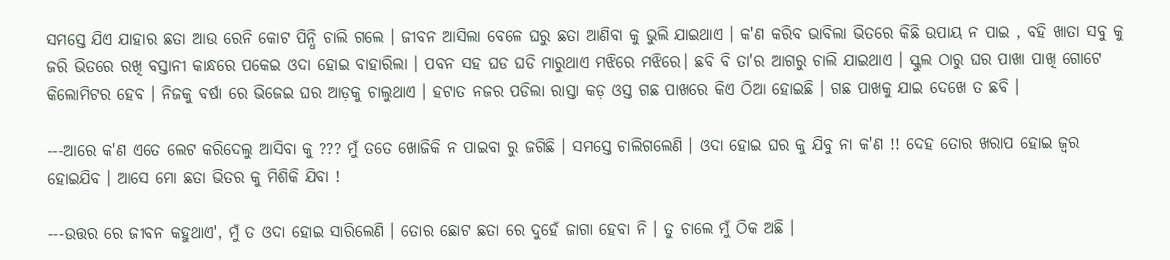ସମସ୍ତେ ଯିଏ ଯାହାର ଛତା ଆଉ ରେନି କୋଟ ପିନ୍ଧି ଚାଲି ଗଲେ । ଜୀବନ ଆସିଲା ବେଳେ ଘରୁ ଛତା ଆଣିବା କୁ ଭୁଲି ଯାଇଥାଏ । କ'ଣ କରିବ ଭାବିଲା ଭିତରେ କିଛି ଉପାୟ ନ ପାଇ , ବହି ଖାତା ସବୁ କୁ ଜରି ଭିତରେ ରଖି ବସ୍ତାନୀ କାନ୍ଧରେ ପକେଇ ଓଦା ହୋଇ ବାହାରିଲା । ପବନ ସହ ଘଡ ଘଡି ମାରୁଥାଏ ମଝିରେ ମଝିରେ। ଛବି ବି ତା'ର ଆଗରୁ ଚାଲି ଯାଇଥାଏ । ସ୍କୁଲ ଠାରୁ ଘର ପାଖା ପାଖି ଗୋଟେ କିଲୋମିଟର ହେବ । ନିଜକୁ ବର୍ଷା ରେ ଭିଜେଇ ଘର ଆଡ଼କୁ ଚାଲୁଥାଏ । ହଟାତ ନଜର ପଡିଲା ରାସ୍ତା କଡ଼ ଓସ୍ତ ଗଛ ପାଖରେ କିଏ ଠିଆ ହୋଇଛି । ଗଛ ପାଖକୁ ଯାଇ ଦେଖେ ତ ଛବି ।

---ଆରେ କ'ଣ ଏତେ ଲେଟ କରିଦେଲୁ ଆସିବା କୁ ??? ମୁଁ ତତେ ଖୋଜିକି ନ ପାଇବା ରୁ ଜଗିଛି । ସମସ୍ତେ ଚାଲିଗଲେଣି । ଓଦା ହୋଇ ଘର କୁ ଯିବୁ ନା କ'ଣ !! ଦେହ ତୋର ଖରାପ ହୋଇ ଜ୍ଵର ହୋଇଯିବ । ଆସେ ମୋ ଛତା ଭିତର କୁ ମିଶିକି ଯିବା !

---ଉତ୍ତର ରେ ଜୀବନ କହୁଥାଏ', ମୁଁ ତ ଓଦା ହୋଇ ସାରିଲେଣି । ତୋର ଛୋଟ ଛତା ରେ ଦୁହେଁ ଜାଗା ହେବା ନି । ତୁ ଚାଲେ ମୁଁ ଠିକ ଅଛି ।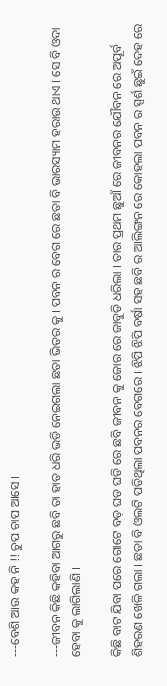---ବେଶି ଆଉ କହ ନି !! ଚୁପ ଚାପ ଆସେ ।

---ଜୀବନ କିଛି କହିବା ଆଗରୁ ଛବି ତା ହାତ ଧରି ଭଡି ନେଇଗଲା ଛତା ଭିତର କୁ । ପବନ ର ବେଗ ରେ ଛତା ବି ଭାରସ୍ୟାମ ହରାଉ ଥାଏ । ସେ ବି ଓଦା ହେବା କୁ ଲାଗିଲାଣି ।

କିଛି ବାଟ ଯିବା ପରେ ଗୋଟେ ବଡ଼ ଘଡ ଘଡି ରେ ଛବି ଜୀବନ କୁ ଜୋର ରେ ଜାବୁଡି ଧରିଲା । ତାର ପ୍ରଥମ ଛୁଆଁ ରେ ଜୀବନର ଯୌବନ ରେ ଅପୂର୍ବ ଶିହରଣ ଖେଳି ଗଲା । ଛତା ବି ଓଲଟି ପଡିଥିଲା ପବନର ବେଗରେ । ଝିପି ଝିପି ବର୍ଷା ସହ ଛବି ର ଆଲିଙ୍ଗନ ରେ କୋହଲା ପବନ ର ସ୍ପର୍ଶ ଛୁଇଁ ଦେହ ରେ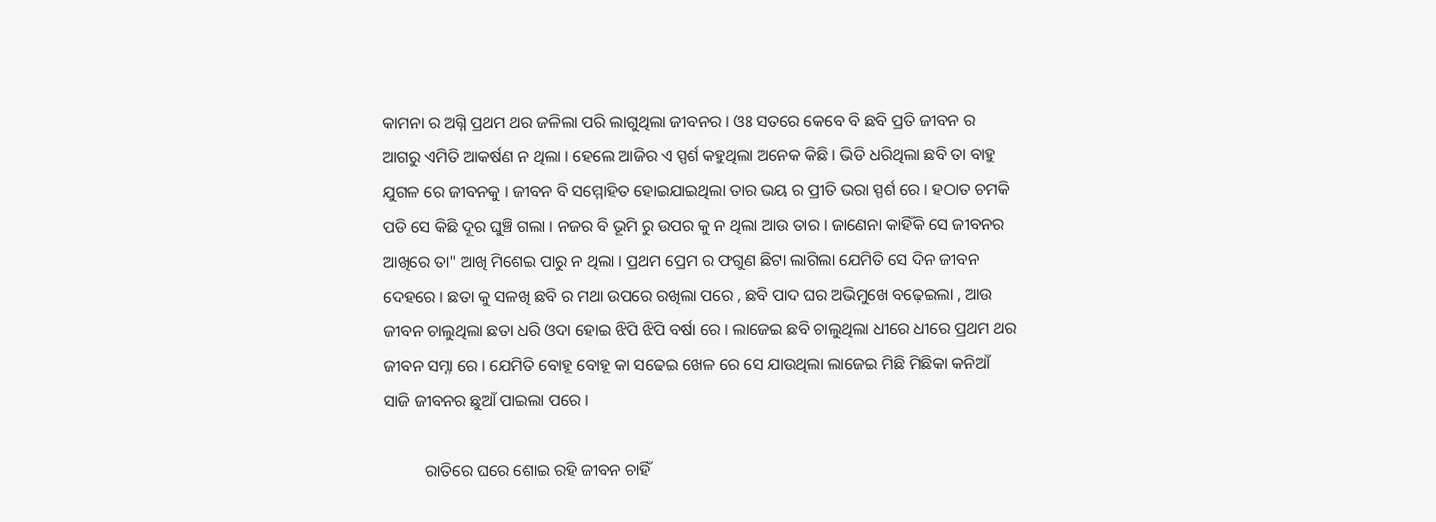କାମନା ର ଅଗ୍ନି ପ୍ରଥମ ଥର ଜଳିଲା ପରି ଲାଗୁଥିଲା ଜୀବନର । ଓଃ ସତରେ କେବେ ବି ଛବି ପ୍ରତି ଜୀବନ ର ଆଗରୁ ଏମିତି ଆକର୍ଷଣ ନ ଥିଲା । ହେଲେ ଆଜିର ଏ ସ୍ପର୍ଶ କହୁଥିଲା ଅନେକ କିଛି । ଭିଡି ଧରିଥିଲା ଛବି ତା ବାହୁ ଯୁଗଳ ରେ ଜୀବନକୁ । ଜୀବନ ବି ସମ୍ମୋହିତ ହୋଇଯାଇଥିଲା ତାର ଭୟ ର ପ୍ରୀତି ଭରା ସ୍ପର୍ଶ ରେ । ହଠାତ ଚମକି ପଡି ସେ କିଛି ଦୂର ଘୁଞ୍ଚି ଗଲା । ନଜର ବି ଭୂମି ରୁ ଉପର କୁ ନ ଥିଲା ଆଉ ତାର । ଜାଣେନା କାହିଁକି ସେ ଜୀବନର ଆଖିରେ ତା" ଆଖି ମିଶେଇ ପାରୁ ନ ଥିଲା । ପ୍ରଥମ ପ୍ରେମ ର ଫଗୁଣ ଛିଟା ଲାଗିଲା ଯେମିତି ସେ ଦିନ ଜୀବନ ଦେହରେ । ଛତା କୁ ସଳଖି ଛବି ର ମଥା ଉପରେ ରଖିଲା ପରେ , ଛବି ପାଦ ଘର ଅଭିମୁଖେ ବଢ଼େଇଲା , ଆଉ ଜୀବନ ଚାଲୁଥିଲା ଛତା ଧରି ଓଦା ହୋଇ ଝିପି ଝିପି ବର୍ଷା ରେ । ଲାଜେଇ ଛବି ଚାଲୁଥିଲା ଧୀରେ ଧୀରେ ପ୍ରଥମ ଥର ଜୀବନ ସମ୍ନା ରେ । ଯେମିତି ବୋହୂ ବୋହୂ କା ସଢେଇ ଖେଳ ରେ ସେ ଯାଉଥିଲା ଲାଜେଇ ମିଛି ମିଛିକା କନିଆଁ ସାଜି ଜୀବନର ଛୁଆଁ ପାଇଲା ପରେ ।

          ରାତିରେ ଘରେ ଶୋଇ ରହି ଜୀବନ ଚାହିଁ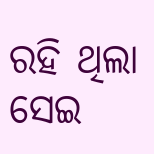ରହି ଥିଲା ସେଇ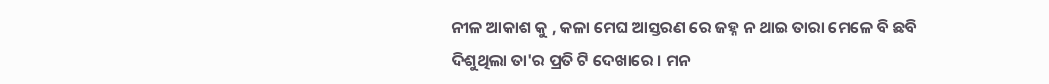ନୀଳ ଆକାଶ କୁ , କଳା ମେଘ ଆସ୍ତରଣ ରେ ଜହ୍ନ ନ ଥାଇ ତାରା ମେଳେ ବି ଛବି ଦିଶୁଥିଲା ତା'ର ପ୍ରତି ଟି ଦେଖାରେ । ମନ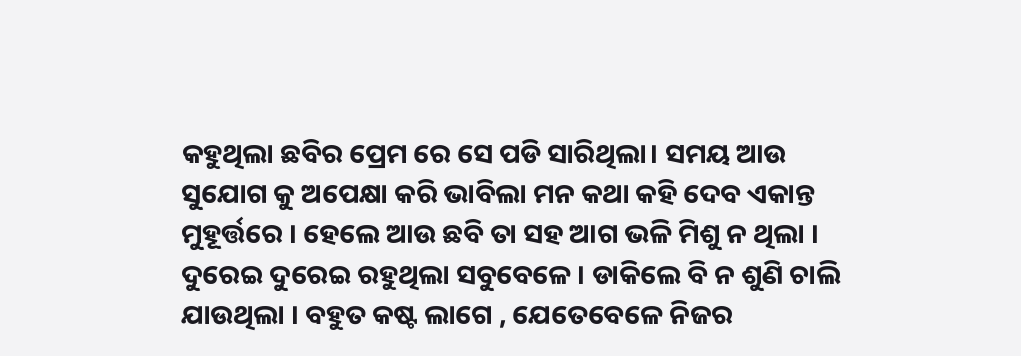କହୁଥିଲା ଛବିର ପ୍ରେମ ରେ ସେ ପଡି ସାରିଥିଲା। ସମୟ ଆଉ ସୁଯୋଗ କୁ ଅପେକ୍ଷା କରି ଭାବିଲା ମନ କଥା କହି ଦେବ ଏକାନ୍ତ ମୁହୂର୍ତ୍ତରେ । ହେଲେ ଆଉ ଛବି ତା ସହ ଆଗ ଭଳି ମିଶୁ ନ ଥିଲା । ଦୁରେଇ ଦୁରେଇ ରହୁଥିଲା ସବୁବେଳେ । ଡାକିଲେ ବି ନ ଶୁଣି ଚାଲି ଯାଉଥିଲା । ବହୁତ କଷ୍ଟ ଲାଗେ , ଯେତେବେଳେ ନିଜର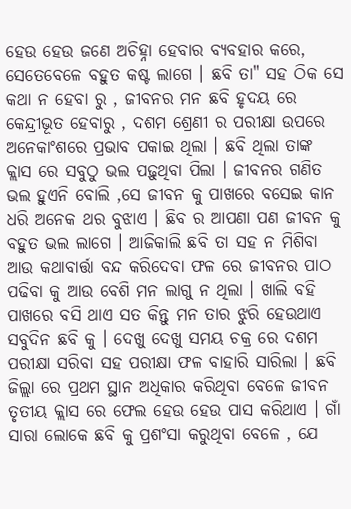ହେଉ ହେଉ ଜଣେ ଅଚିହ୍ନା ହେବାର ବ୍ୟବହାର କରେ, ସେତେବେଳେ ବହୁତ କଷ୍ଟ ଲାଗେ । ଛବି ତା" ସହ ଠିକ ସେ କଥା ନ ହେବା ରୁ , ଜୀବନର ମନ ଛବି ହୃଦୟ ରେ କେନ୍ଦ୍ରୀଭୂତ ହେବାରୁ , ଦଶମ ଶ୍ରେଣୀ ର ପରୀକ୍ଷା ଉପରେ ଅନେକାଂଶରେ ପ୍ରଭାବ ପକାଇ ଥିଲା । ଛବି ଥିଲା ତାଙ୍କ କ୍ଲାସ ରେ ସବୁଠୁ ଭଲ ପଢ଼ୁଥିବା ପିଲା । ଜୀବନର ଗଣିତ ଭଲ ହୁଏନି ବୋଲି ,ସେ ଜୀବନ କୁ ପାଖରେ ବସେଇ କାନ ଧରି ଅନେକ ଥର ବୁଝାଏ । ଛିବ ର ଆପଣା ପଣ ଜୀବନ କୁ ବହୁତ ଭଲ ଲାଗେ । ଆଜିକାଲି ଛବି ତା ସହ ନ ମିଶିବା ଆଉ କଥାବାର୍ତ୍ତା ବନ୍ଦ କରିଦେବା ଫଳ ରେ ଜୀବନର ପାଠ ପଢିବା କୁ ଆଉ ବେଶି ମନ ଲାଗୁ ନ ଥିଲା । ଖାଲି ବହି ପାଖରେ ବସି ଥାଏ ସତ କିନ୍ତୁ ମନ ତାର ଝୁରି ହେଉଥାଏ ସବୁଦିନ ଛବି କୁ । ଦେଖୁ ଦେଖୁ ସମୟ ଚକ୍ର ରେ ଦଶମ ପରୀକ୍ଷା ସରିବା ସହ ପରୀକ୍ଷା ଫଳ ବାହାରି ସାରିଲା । ଛବି ଜିଲ୍ଲା ରେ ପ୍ରଥମ ସ୍ଥାନ ଅଧିକାର କରିଥିବା ବେଳେ ଜୀବନ ତୃତୀୟ କ୍ଲାସ ରେ ଫେଲ ହେଉ ହେଉ ପାସ କରିଥାଏ । ଗାଁ ସାରା ଲୋକେ ଛବି କୁ ପ୍ରଶଂସା କରୁଥିବା ବେଳେ , ଯେ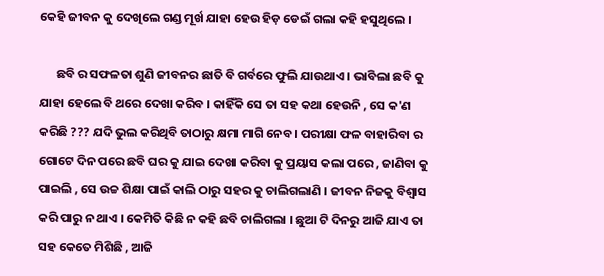କେହି ଜୀବନ କୁ ଦେଖିଲେ ଗଣ୍ଡ ମୂର୍ଖ ଯାହା ହେଉ ହିଡ଼ ଡେଇଁ ଗଲା କହି ହସୁଥିଲେ ।

      ଛବି ର ସଫଳତା ଶୁଣି ଜୀବନର ଛାତି ବି ଗର୍ବରେ ଫୁଲି ଯାଉଥାଏ । ଭାବିଲା ଛବି କୁ ଯାହା ହେଲେ ବି ଥରେ ଦେଖା କରିବ । କାହିଁକି ସେ ତା ସହ କଥା ହେଉନି , ସେ କ'ଣ କରିଛି ??? ଯଦି ଭୁଲ କରିଥିବି ତାଠାରୁ କ୍ଷମା ମାଗି ନେବ । ପରୀକ୍ଷା ଫଳ ବାହାରିବା ର ଗୋଟେ ଦିନ ପରେ ଛବି ଘର କୁ ଯାଇ ଦେଖା କରିବା କୁ ପ୍ରୟାସ କଲା ପରେ , ଜାଣିବା କୁ ପାଇଲି , ସେ ଉଚ୍ଚ ଶିକ୍ଷା ପାଇଁ କାଲି ଠାରୁ ସହର କୁ ଚାଲିଗଲାଣି । ଜୀବନ ନିଜକୁ ବିଶ୍ୱାସ କରି ପାରୁ ନ ଥାଏ । କେମିତି କିଛି ନ କହି ଛବି ଚାଲିଗଲା । ଛୁଆ ଟି ଦିନରୁ ଆଜି ଯାଏ ତା ସହ କେତେ ମିଶିଛି , ଆଜି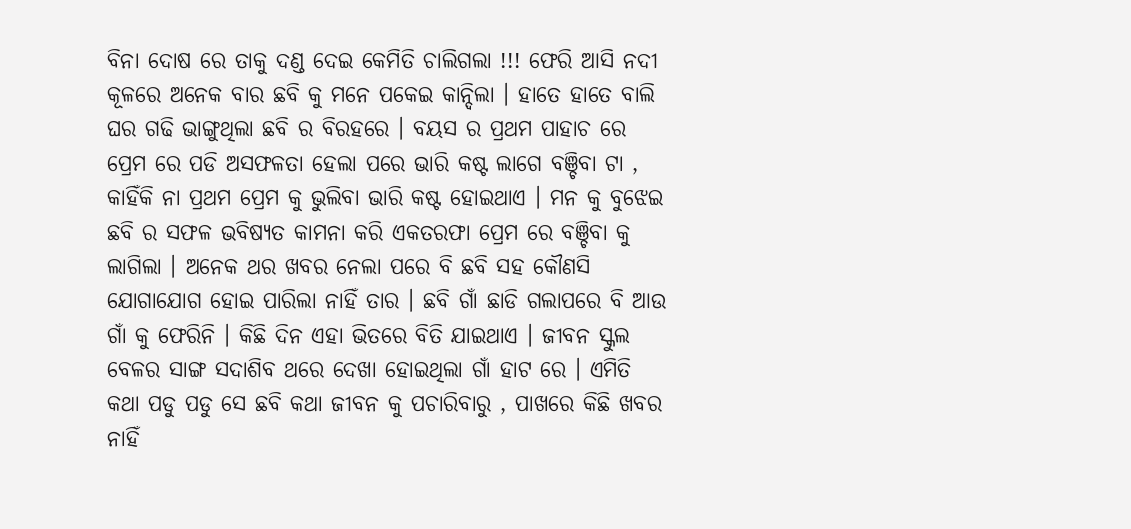ବିନା ଦୋଷ ରେ ତାକୁ ଦଣ୍ଡ ଦେଇ କେମିତି ଚାଲିଗଲା !!! ଫେରି ଆସି ନଦୀ କୂଳରେ ଅନେକ ବାର ଛବି କୁ ମନେ ପକେଇ କାନ୍ଦିଲା । ହାତେ ହାତେ ବାଲି ଘର ଗଢି ଭାଙ୍ଗୁଥିଲା ଛବି ର ବିରହରେ । ବୟସ ର ପ୍ରଥମ ପାହାଚ ରେ ପ୍ରେମ ରେ ପଡି ଅସଫଳତା ହେଲା ପରେ ଭାରି କଷ୍ଟ ଲାଗେ ବଞ୍ଚିବା ଟା , କାହିଁକି ନା ପ୍ରଥମ ପ୍ରେମ କୁ ଭୁଲିବା ଭାରି କଷ୍ଟ ହୋଇଥାଏ । ମନ କୁ ବୁଝେଇ ଛବି ର ସଫଳ ଭବିଷ୍ୟତ କାମନା କରି ଏକତରଫା ପ୍ରେମ ରେ ବଞ୍ଚିବା କୁ ଲାଗିଲା । ଅନେକ ଥର ଖବର ନେଲା ପରେ ବି ଛବି ସହ କୌଣସି ଯୋଗାଯୋଗ ହୋଇ ପାରିଲା ନାହିଁ ତାର । ଛବି ଗାଁ ଛାଡି ଗଲାପରେ ବି ଆଉ ଗାଁ କୁ ଫେରିନି । କିଛି ଦିନ ଏହା ଭିତରେ ବିତି ଯାଇଥାଏ । ଜୀବନ ସ୍କୁଲ ବେଳର ସାଙ୍ଗ ସଦାଶିବ ଥରେ ଦେଖା ହୋଇଥିଲା ଗାଁ ହାଟ ରେ । ଏମିତି କଥା ପଡୁ ପଡୁ ସେ ଛବି କଥା ଜୀବନ କୁ ପଚାରିବାରୁ , ପାଖରେ କିଛି ଖବର ନାହିଁ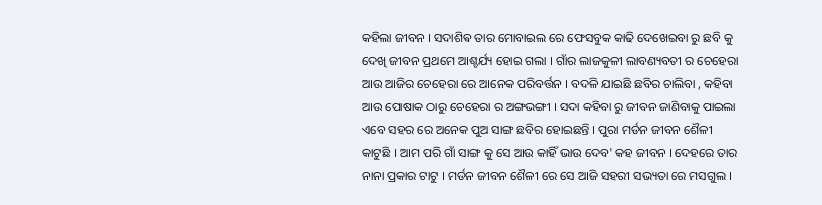କହିଲା ଜୀବନ । ସଦାଶିଵ ତାର ମୋବାଇଲ ରେ ଫେସବୁକ କାଢି ଦେଖେଇବା ରୁ ଛବି କୁ ଦେଖି ଜୀବନ ପ୍ରଥମେ ଆଶ୍ଚର୍ଯ୍ୟ ହୋଇ ଗଲା । ଗାଁର ଲାଜକୁଳୀ ଲାବଣ୍ୟବତୀ ର ଚେହେରା ଆଉ ଆଜିର ଚେହେରା ରେ ଆନେକ ପରିବର୍ତ୍ତନ । ବଦଳି ଯାଇଛି ଛବିର ଚାଲିବା , କହିବା ଆଉ ପୋଷାକ ଠାରୁ ଚେହେରା ର ଅଙ୍ଗଭଙ୍ଗୀ । ସଦା କହିବା ରୁ ଜୀବନ ଜାଣିବାକୁ ପାଇଲା ଏବେ ସହର ରେ ଅନେକ ପୁଅ ସାଙ୍ଗ ଛବିର ହୋଇଛନ୍ତି । ପୁରା ମର୍ଡନ ଜୀବନ ଶୈଳୀ କାଟୁଛି । ଆମ ପରି ଗାଁ ସାଙ୍ଗ କୁ ସେ ଆଉ କାହିଁ ଭାଉ ଦେବ' କହ ଜୀବନ । ଦେହରେ ତାର ନାନା ପ୍ରକାର ଟାଟୁ । ମର୍ଡନ ଜୀବନ ଶୈଳୀ ରେ ସେ ଆଜି ସହରୀ ସଭ୍ୟତା ରେ ମସଗୁଲ ।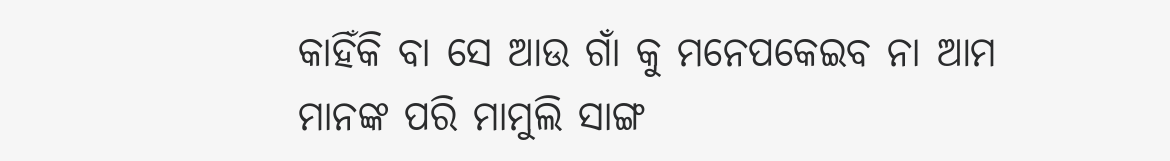କାହିଁକି ବା ସେ ଆଉ ଗାଁ କୁ ମନେପକେଇବ ନା ଆମ ମାନଙ୍କ ପରି ମାମୁଲି ସାଙ୍ଗ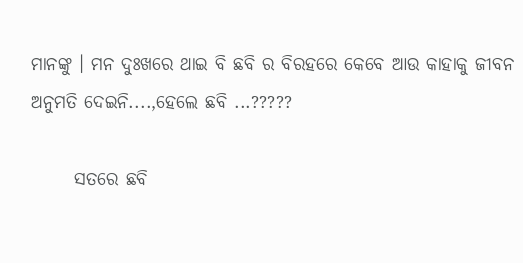ମାନଙ୍କୁ । ମନ ଦୁଃଖରେ ଥାଇ ବି ଛବି ର ବିରହରେ କେବେ ଆଉ କାହାକୁ ଜୀବନ ଅନୁମତି ଦେଇନି....,ହେଲେ ଛବି ...?????

      ସତରେ ଛବି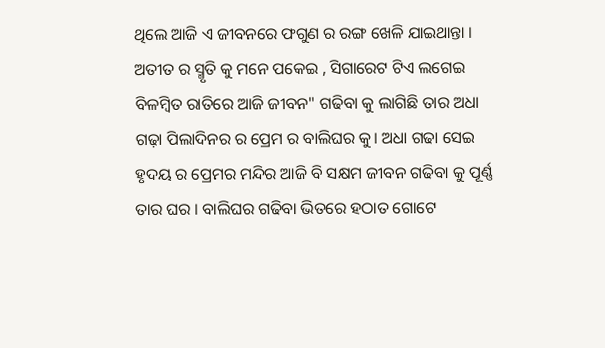ଥିଲେ ଆଜି ଏ ଜୀବନରେ ଫଗୁଣ ର ରଙ୍ଗ ଖେଳି ଯାଇଥାନ୍ତା । ଅତୀତ ର ସ୍ମୃତି କୁ ମନେ ପକେଇ , ସିଗାରେଟ ଟିଏ ଲଗେଇ ବିଳମ୍ବିତ ରାତିରେ ଆଜି ଜୀବନ" ଗଢିବା କୁ ଲାଗିଛି ତାର ଅଧା ଗଢ଼ା ପିଲାଦିନର ର ପ୍ରେମ ର ବାଲିଘର କୁ। ଅଧା ଗଢା ସେଇ ହୃଦୟ ର ପ୍ରେମର ମନ୍ଦିର ଆଜି ବି ସକ୍ଷମ ଜୀବନ ଗଢିବା କୁ ପୂର୍ଣ୍ଣ ତାର ଘର । ବାଲିଘର ଗଢିବା ଭିତରେ ହଠାତ ଗୋଟେ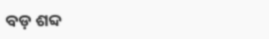ବଡ଼ ଶବ୍ଦ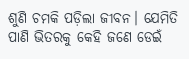ଶୁଣି ଚମକି ପଡ଼ିଲା ଜୀବନ। ଯେମିତି ପାଣି ଭିତରକୁ କେହି ଜଣେ ଡେଇଁ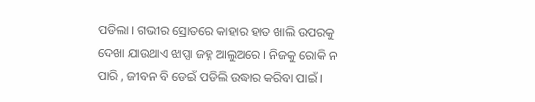ପଡିଲା । ଗଭୀର ସ୍ରୋତରେ କାହାର ହାତ ଖାଲି ଉପରକୁ ଦେଖା ଯାଉଥାଏ ଝାପ୍ସା ଜହ୍ନ ଆଲୁଅରେ । ନିଜକୁ ରୋକି ନ ପାରି , ଜୀବନ ବି ଡେଇଁ ପଡିଲି ଉଦ୍ଧାର କରିବା ପାଇଁ ।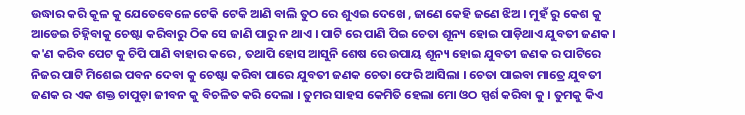ଉଦ୍ଧାର କରି କୂଳ କୁ ଯେତେବେଳେ ଟେକି ଟେକି ଆଣି ବାଲି ତୁଠ ରେ ଶୁଏଇ ଦେଖେ , ଜାଣେ କେହି ଜଣେ ଝିଅ । ମୁହଁ ରୁ କେଶ କୁ ଆଡେଇ ଚିହ୍ନିବାକୁ ଚେଷ୍ଟା କରିବାରୁ ଠିକ ସେ ଜାଣି ପାରୁ ନ ଥାଏ । ପାଟି ରେ ପାଣି ପିଇ ଚେତା ଶୂନ୍ୟ ହୋଇ ପାଡ଼ିଥାଏ ଯୁବତୀ ଜଣକ । କ'ଣ କରିବ ପେଟ କୁ ଚିପି ପାଣି ବାହାର କରେ , ତଥାପି ହୋସ ଆସୁନି ଶେଷ ରେ ଉପାୟ ଶୂନ୍ୟ ହୋଇ ଯୁବତୀ ଜଣକ ର ପାଟିରେ ନିଜର ପାଟି ମିଶେଇ ପବନ ଦେବା କୁ ଚେଷ୍ଟା କରିବା ପାରେ ଯୁବତୀ ଜଣକ ଚେତା ଫେରି ଆସିଲା । ଚେତା ପାଇବା ମାତ୍ରେ ଯୁବତୀ ଜଣକ ର ଏକ ଶକ୍ତ ଚାପୁଡ଼ା ଜୀବନ କୁ ବିଚଳିତ କରି ଦେଲା । ତୁମର ସାହସ କେମିତି ହେଲା ମୋ ଓଠ ସ୍ପର୍ଶ କରିବା କୁ । ତୁମକୁ କିଏ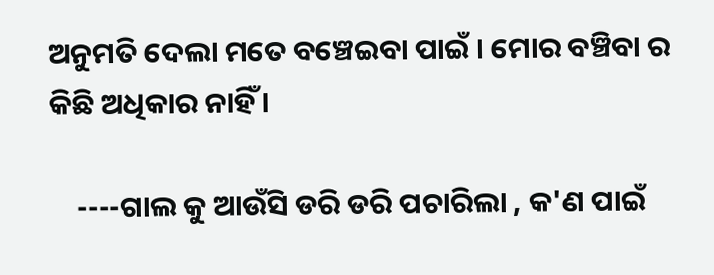ଅନୁମତି ଦେଲା ମତେ ବଞ୍ଚେଇବା ପାଇଁ । ମୋର ବଞ୍ଚିବା ର କିଛି ଅଧିକାର ନାହିଁ ।

    ----ଗାଲ କୁ ଆଉଁସି ଡରି ଡରି ପଚାରିଲା , କ'ଣ ପାଇଁ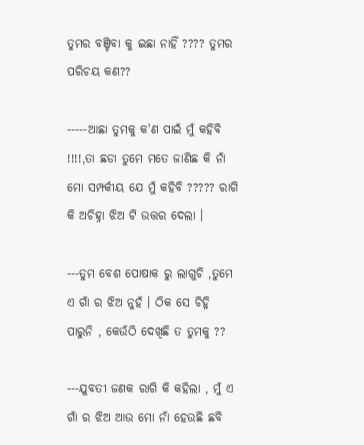ତୁମର ବଞ୍ଚିବା କୁ ଇଛା ନାହିଁ ???? ତୁମର ପରିଚୟ କଣ??

-----ଆଛା ତୁମକୁ କ'ଣ ପାଇଁ ମୁଁ କହିବି !!!!,ତା ଛଡା ତୁମେ ମତେ ଜାଣିଛ କି ନାଁ ମୋ ସମ୍ପର୍କୀୟ ଯେ ମୁଁ କହିବି ????? ରାଗି କି ଅଚିହ୍ନା ଝିଅ ଟି ଉତ୍ତର ଦେଲା ।

---ତୁମ ବେଶ ପୋଷାକ ରୁ ଲାଗୁଚି ,ତୁମେ ଏ ଗାଁ ର ଝିଅ ନୁହଁ । ଠିକ ସେ ଚିହ୍ନି ପାରୁନି , କେଉଁଠି ଦେଖିଛି ତ ତୁମକୁ ??

---ଯୁବତୀ ଜଣକ ରାଗି କି କହିଲା , ମୁଁ ଏ ଗାଁ ର ଝିଅ ଆଉ ମୋ ନାଁ ହେଉଛି ଛବି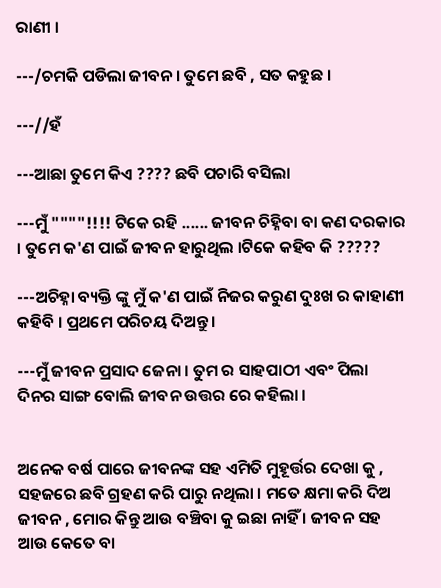ରାଣୀ ।

---/ଚମକି ପଡିଲା ଜୀବନ । ତୁମେ ଛବି , ସତ କହୁଛ ।

---//ହଁ

---ଆଛା ତୁମେ କିଏ ???? ଛବି ପଚାରି ବସିଲା

---ମୁଁ """"!!!! ଟିକେ ରହି ...... ଜୀବନ ଚିହ୍ନିବା ବା କଣ ଦରକାର । ତୁମେ କ'ଣ ପାଇଁ ଜୀବନ ହାରୁଥିଲ ।ଟିକେ କହିବ କି ?????

---ଅଚିହ୍ନା ବ୍ୟକ୍ତି ଙ୍କୁ ମୁଁ କ'ଣ ପାଇଁ ନିଜର କରୁଣ ଦୁଃଖ ର କାହାଣୀ କହିବି । ପ୍ରଥମେ ପରିଚୟ ଦିଅନ୍ତୁ ।

---ମୁଁ ଜୀବନ ପ୍ରସାଦ ଜେନା । ତୁମ ର ସାହପାଠୀ ଏବଂ ପିଲା ଦିନର ସାଙ୍ଗ ବୋଲି ଜୀବନ ଉତ୍ତର ରେ କହିଲା ।


ଅନେକ ବର୍ଷ ପାରେ ଜୀବନଙ୍କ ସହ ଏମିତି ମୁହୂର୍ତ୍ତର ଦେଖା କୁ , ସହଜରେ ଛବି ଗ୍ରହଣ କରି ପାରୁ ନଥିଲା । ମତେ କ୍ଷମା କରି ଦିଅ ଜୀବନ , ମୋର କିନ୍ତୁ ଆଉ ବଞ୍ଚିବା କୁ ଇଛା ନାହିଁ । ଜୀବନ ସହ ଆଉ କେତେ ବା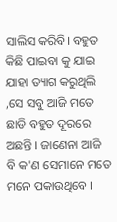ସାଲିସ କରିବି। ବହୁତ କିଛି ପାଇବା କୁ ଯାଇ ଯାହା ତ୍ୟାଗ କରୁଥିଲି ,ସେ ସବୁ ଆଜି ମତେ ଛାଡି ବହୁତ ଦୂରରେ ଅଛନ୍ତି । ଜାଣେନା ଆଜି ବି କ'ଣ ସେମାନେ ମତେ ମନେ ପକାଉଥିବେ ।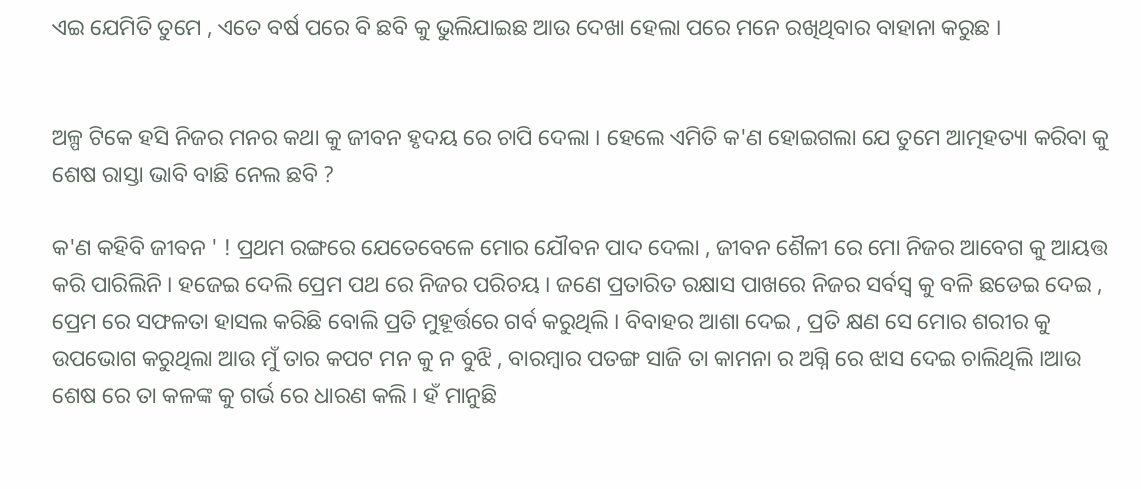ଏଇ ଯେମିତି ତୁମେ , ଏତେ ବର୍ଷ ପରେ ବି ଛବି କୁ ଭୁଲିଯାଇଛ ଆଉ ଦେଖା ହେଲା ପରେ ମନେ ରଖିଥିବାର ବାହାନା କରୁଛ ।


ଅଳ୍ପ ଟିକେ ହସି ନିଜର ମନର କଥା କୁ ଜୀବନ ହୃଦୟ ରେ ଚାପି ଦେଲା । ହେଲେ ଏମିତି କ'ଣ ହୋଇଗଲା ଯେ ତୁମେ ଆତ୍ମହତ୍ୟା କରିବା କୁ ଶେଷ ରାସ୍ତା ଭାବି ବାଛି ନେଲ ଛବି ?

କ'ଣ କହିବି ଜୀବନ ' ! ପ୍ରଥମ ରଙ୍ଗରେ ଯେତେବେଳେ ମୋର ଯୌବନ ପାଦ ଦେଲା , ଜୀବନ ଶୈଳୀ ରେ ମୋ ନିଜର ଆବେଗ କୁ ଆୟତ୍ତ କରି ପାରିଲିନି । ହଜେଇ ଦେଲି ପ୍ରେମ ପଥ ରେ ନିଜର ପରିଚୟ । ଜଣେ ପ୍ରତାରିତ ରକ୍ଷାସ ପାଖରେ ନିଜର ସର୍ବସ୍ୱ କୁ ବଳି ଛଡେଇ ଦେଇ , ପ୍ରେମ ରେ ସଫଳତା ହାସଲ କରିଛି ବୋଲି ପ୍ରତି ମୁହୂର୍ତ୍ତରେ ଗର୍ବ କରୁଥିଲି । ବିବାହର ଆଶା ଦେଇ , ପ୍ରତି କ୍ଷଣ ସେ ମୋର ଶରୀର କୁ ଉପଭୋଗ କରୁଥିଲା ଆଉ ମୁଁ ତାର କପଟ ମନ କୁ ନ ବୁଝି , ବାରମ୍ବାର ପତଙ୍ଗ ସାଜି ତା କାମନା ର ଅଗ୍ନି ରେ ଝାସ ଦେଇ ଚାଲିଥିଲି ।ଆଉ ଶେଷ ରେ ତା କଳଙ୍କ କୁ ଗର୍ଭ ରେ ଧାରଣ କଲି । ହଁ ମାନୁଛି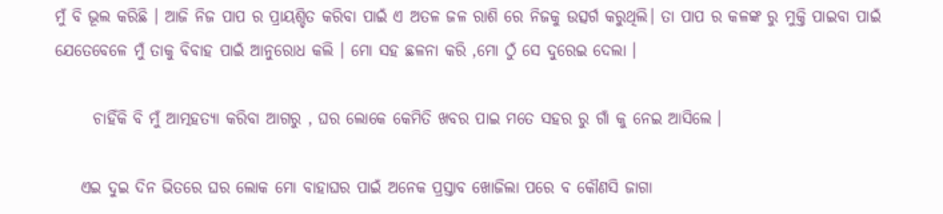ମୁଁ ବି ଭୂଲ କରିଛି । ଆଜି ନିଜ ପାପ ର ପ୍ରାୟଶ୍ଚିତ କରିବା ପାଇଁ ଏ ଅତଳ ଜଳ ରାଶି ରେ ନିଜକୁ ଉତ୍ସର୍ଗ କରୁଥିଲି। ତା ପାପ ର କଳଙ୍କ ରୁ ମୁକ୍ତି ପାଇବା ପାଇଁ ଯେତେବେଳେ ମୁଁ ତାକୁ ବିବାହ ପାଇଁ ଆନୁରୋଧ କଲି । ମୋ ସହ ଛଳନା କରି ,ମୋ ଠୁଁ ସେ ଦୁରେଇ ଦେଲା ।

      ଚାହିଁକି ବି ମୁଁ ଆତ୍ମହତ୍ୟା କରିବା ଆଗରୁ , ଘର ଲୋକେ କେମିତି ଖବର ପାଇ ମତେ ସହର ରୁ ଗାଁ କୁ ନେଇ ଆସିଲେ ।

    ଏଇ ଦୁଇ ଦିନ ଭିତରେ ଘର ଲୋକ ମୋ ବାହାଘର ପାଇଁ ଅନେକ ପ୍ରସ୍ତାବ ଖୋଜିଲା ପରେ ବ କୌଣସି ଜାଗା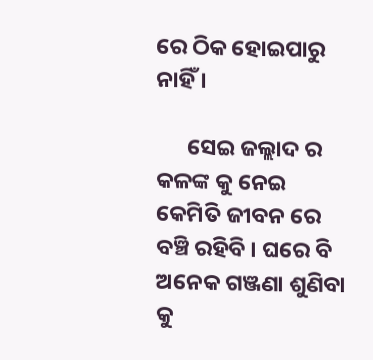ରେ ଠିକ ହୋଇପାରୁ ନାହିଁ ।

      ସେଇ ଜଲ୍ଲାଦ ର କଳଙ୍କ କୁ ନେଇ କେମିତି ଜୀବନ ରେ ବଞ୍ଚି ରହିବି । ଘରେ ବି ଅନେକ ଗଞ୍ଜଣା ଶୁଣିବା କୁ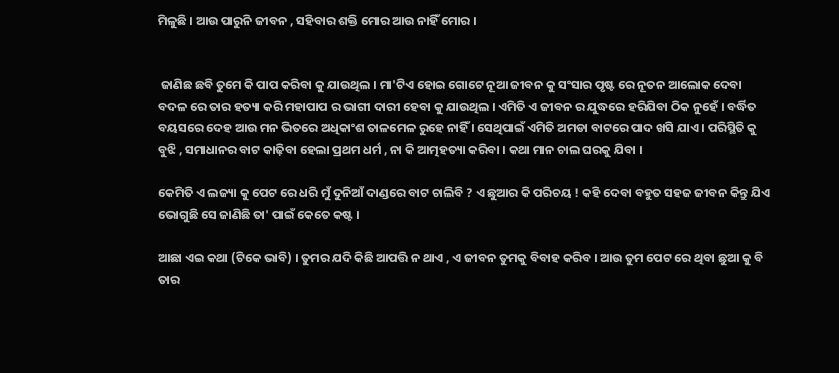ମିଳୁଛି । ଆଉ ପାରୁନି ଜୀବନ , ସହିବାର ଶକ୍ତି ମୋର ଆଉ ନାହିଁ ମୋର ।


 ଜାଣିଛ ଛବି ତୁମେ କି ପାପ କରିବା କୁ ଯାଉଥିଲ । ମା'ଟିଏ ହୋଇ ଗୋଟେ ନୂଆ ଜୀବନ କୁ ସଂସାର ପୃଷ୍ଟ ରେ ନୂତନ ଆଲୋକ ଦେବା ବଦଳ ରେ ତାର ହତ୍ୟା କରି ମହାପାପ ର ଭାଗୀ ଦାରୀ ହେବା କୁ ଯାଉଥିଲ । ଏମିତି ଏ ଜୀବନ ର ଯୁଦ୍ଧରେ ହରିଯିବା ଠିକ ନୁହେଁ । ବର୍ଦ୍ଧିତ ବୟସରେ ଦେହ ଆଉ ମନ ଭିତରେ ଅଧିକାଂଶ ତାଳମେଳ ରୁହେ ନାହିଁ । ସେଥିପାଇଁ ଏମିତି ଅମଡା ବାଟରେ ପାଦ ଖସି ଯାଏ । ପରିସ୍ଥିତି କୁ ବୁଝି , ସମାଧାନର ବାଟ କାଢ଼ିବା ହେଲା ପ୍ରଥମ ଧର୍ମ , ନା କି ଆତ୍ମହତ୍ୟା କରିବା । କଥା ମାନ ଚାଲ ଘରକୁ ଯିବା ।

କେମିତି ଏ ଲଜ୍ୟା କୁ ପେଟ ରେ ଧରି ମୁଁ ଦୁନିଆଁ ଦାଣ୍ଡରେ ବାଟ ଚାଲିବି ? ଏ ଛୁଆର କି ପରିଚୟ ! କହି ଦେବା ବହୁତ ସହଜ ଜୀବନ କିନ୍ତୁ ଯିଏ ଭୋଗୁଛି ସେ ଜାଣିଛି ତା' ପାଇଁ କେତେ କଷ୍ଟ ।

ଆଛା ଏଇ କଥା (ଟିକେ ଭାବି) । ତୁମର ଯଦି କିଛି ଆପତ୍ତି ନ ଥାଏ , ଏ ଜୀବନ ତୁମକୁ ବିବାହ କରିବ । ଆଉ ତୁମ ପେଟ ରେ ଥିବା ଛୁଆ କୁ ବି ତାର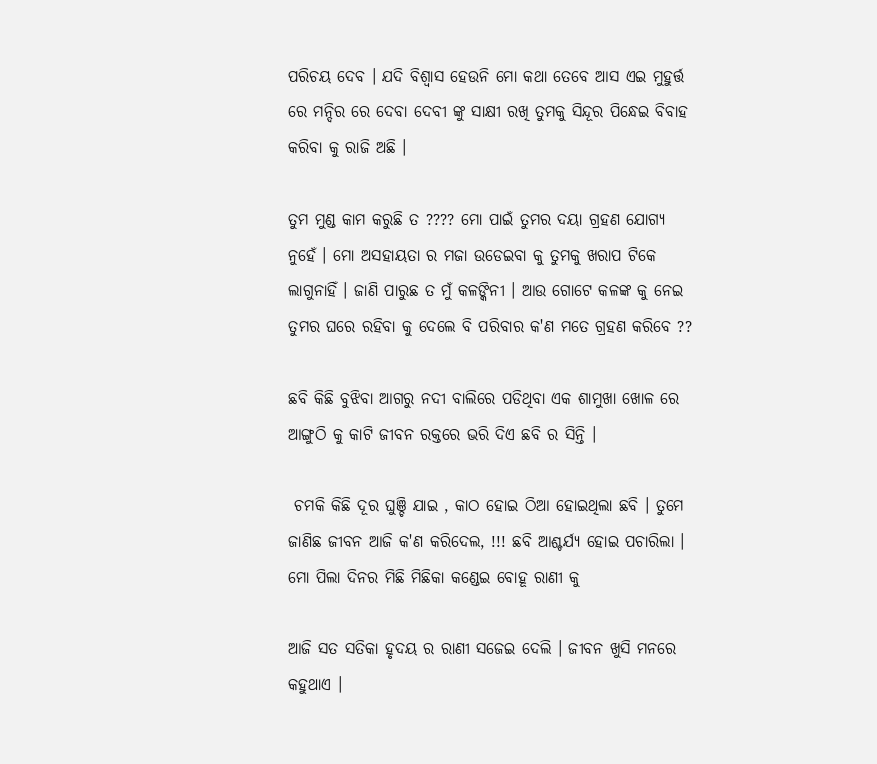ପରିଚୟ ଦେବ । ଯଦି ବିଶ୍ୱାସ ହେଉନି ମୋ କଥା ତେବେ ଆସ ଏଇ ମୁହୁର୍ତ୍ତ ରେ ମନ୍ଦିର ରେ ଦେବା ଦେବୀ ଙ୍କୁ ସାକ୍ଷୀ ରଖି ତୁମକୁ ସିନ୍ଦୂର ପିନ୍ଧେଇ ବିବାହ କରିବା କୁ ରାଜି ଅଛି ।

ତୁମ ମୁଣ୍ଡ କାମ କରୁଛି ତ ???? ମୋ ପାଇଁ ତୁମର ଦୟା ଗ୍ରହଣ ଯୋଗ୍ୟ ନୁହେଁ । ମୋ ଅସହାୟତା ର ମଜା ଉଡେଇବା କୁ ତୁମକୁ ଖରାପ ଟିକେ ଲାଗୁନାହିଁ । ଜାଣି ପାରୁଛ ତ ମୁଁ କଳଙ୍କିନୀ । ଆଉ ଗୋଟେ କଳଙ୍କ କୁ ନେଇ ତୁମର ଘରେ ରହିବା କୁ ଦେଲେ ବି ପରିବାର କ'ଣ ମତେ ଗ୍ରହଣ କରିବେ ??

ଛବି କିଛି ବୁଝିବା ଆଗରୁ ନଦୀ ବାଲିରେ ପଡିଥିବା ଏକ ଶାମୁଖା ଖୋଳ ରେ ଆଙ୍ଗୁଠି କୁ କାଟି ଜୀବନ ରକ୍ତରେ ଭରି ଦିଏ ଛବି ର ସିନ୍ତି ।

 ଚମକି କିଛି ଦୂର ଘୁଞ୍ଚି ଯାଇ , କାଠ ହୋଇ ଠିଆ ହୋଇଥିଲା ଛବି । ତୁମେ ଜାଣିଛ ଜୀବନ ଆଜି କ'ଣ କରିଦେଲ, !!! ଛବି ଆଶ୍ଚର୍ଯ୍ୟ ହୋଇ ପଚାରିଲା । ମୋ ପିଲା ଦିନର ମିଛି ମିଛିକା କଣ୍ଡେଇ ବୋହୂ ରାଣୀ କୁ

ଆଜି ସତ ସତିକା ହୃଦୟ ର ରାଣୀ ସଜେଇ ଦେଲି । ଜୀବନ ଖୁସି ମନରେ କହୁଥାଏ ।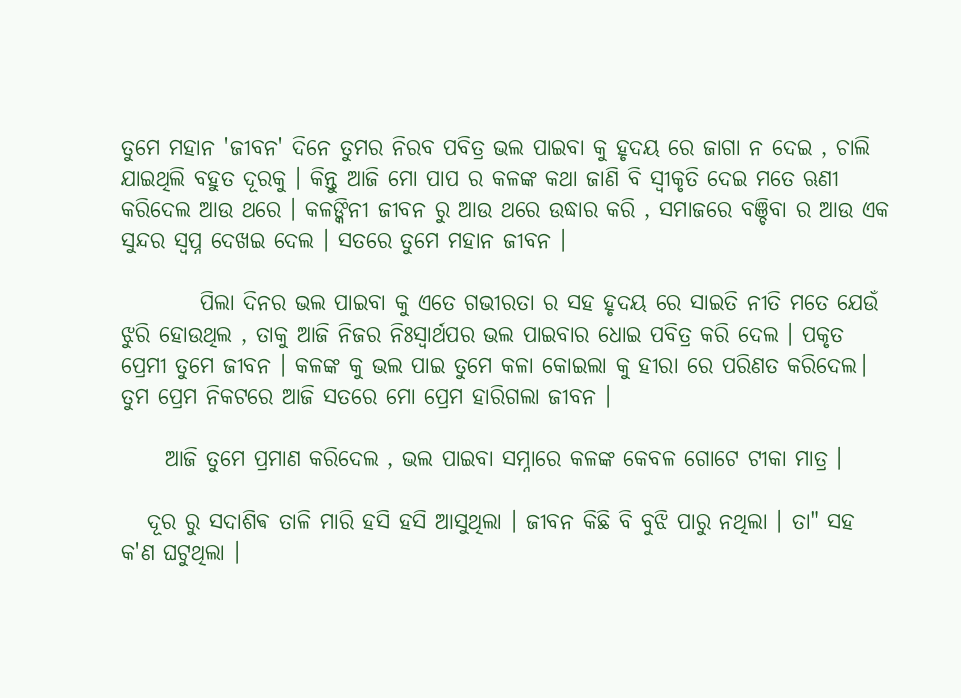ତୁମେ ମହାନ 'ଜୀବନ' ଦିନେ ତୁମର ନିରବ ପବିତ୍ର ଭଲ ପାଇବା କୁ ହୃଦୟ ରେ ଜାଗା ନ ଦେଇ , ଚାଲି ଯାଇଥିଲି ବହୁତ ଦୂରକୁ । କିନ୍ତୁ ଆଜି ମୋ ପାପ ର କଳଙ୍କ କଥା ଜାଣି ବି ସ୍ୱୀକୃତି ଦେଇ ମତେ ଋଣୀ କରିଦେଲ ଆଉ ଥରେ । କଳଙ୍କିନୀ ଜୀବନ ରୁ ଆଉ ଥରେ ଉଦ୍ଧାର କରି , ସମାଜରେ ବଞ୍ଚିବା ର ଆଉ ଏକ ସୁନ୍ଦର ସ୍ୱପ୍ନ ଦେଖଇ ଦେଲ । ସତରେ ତୁମେ ମହାନ ଜୀବନ ।

         ପିଲା ଦିନର ଭଲ ପାଇବା କୁ ଏତେ ଗଭୀରତା ର ସହ ହୃଦୟ ରେ ସାଇତି ନୀତି ମତେ ଯେଉଁ ଝୁରି ହୋଉଥିଲ , ତାକୁ ଆଜି ନିଜର ନିଃସ୍ୱାର୍ଥପର ଭଲ ପାଇବାର ଧୋଇ ପବିତ୍ର କରି ଦେଲ । ପକୃତ ପ୍ରେମୀ ତୁମେ ଜୀବନ । କଳଙ୍କ କୁ ଭଲ ପାଇ ତୁମେ କଳା କୋଇଲା କୁ ହୀରା ରେ ପରିଣତ କରିଦେଲ। ତୁମ ପ୍ରେମ ନିକଟରେ ଆଜି ସତରେ ମୋ ପ୍ରେମ ହାରିଗଲା ଜୀବନ ।

     ଆଜି ତୁମେ ପ୍ରମାଣ କରିଦେଲ , ଭଲ ପାଇବା ସମ୍ନାରେ କଳଙ୍କ କେବଳ ଗୋଟେ ଟୀକା ମାତ୍ର ।

   ଦୂର ରୁ ସଦାଶିଵ ତାଳି ମାରି ହସି ହସି ଆସୁଥିଲା । ଜୀବନ କିଛି ବି ବୁଝି ପାରୁ ନଥିଲା । ତା" ସହ କ'ଣ ଘଟୁଥିଲା ।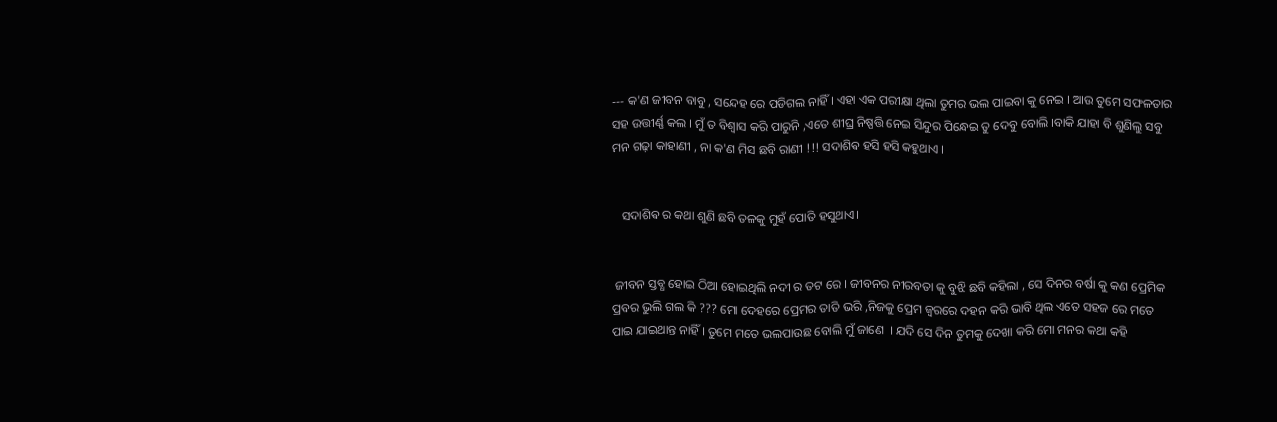--- କ'ଣ ଜୀବନ ବାବୁ , ସନ୍ଦେହ ରେ ପଡିଗଲ ନାହିଁ । ଏହା ଏକ ପରୀକ୍ଷା ଥିଲା ତୁମର ଭଲ ପାଇବା କୁ ନେଇ । ଆଉ ତୁମେ ସଫଳତାର ସହ ଉତ୍ତୀର୍ଣ୍ଣ କଲ । ମୁଁ ତ ବିଶ୍ୱାସ କରି ପାରୁନି ,ଏତେ ଶୀଘ୍ର ନିଷ୍ପତ୍ତି ନେଇ ସିନ୍ଦୁର ପିନ୍ଧେଇ ତୁ ଦେବୁ ବୋଲି ।ବାକି ଯାହା ବି ଶୁଣିଲୁ ସବୁ ମନ ଗଢ଼ା କାହାଣୀ , ନା କ'ଣ ମିସ ଛବି ରାଣୀ !!! ସଦାଶିଵ ହସି ହସି କହୁଥାଏ ।


   ସଦାଶିଵ ର କଥା ଶୁଣି ଛବି ତଳକୁ ମୁହଁ ପୋତି ହସୁଥାଏ।


 ଜୀବନ ସ୍ତବ୍ଧ ହୋଇ ଠିଆ ହୋଇଥିଲି ନଦୀ ର ତଟ ରେ । ଜୀବନର ନୀରବତା କୁ ବୁଝି ଛବି କହିଲା , ସେ ଦିନର ବର୍ଷା କୁ କଣ ପ୍ରେମିକ ପ୍ରବର ଭୁଲି ଗଲ କି ??? ମୋ ଦେହରେ ପ୍ରେମର ତାତି ଭରି ,ନିଜକୁ ପ୍ରେମ ଜ୍ଵରରେ ଦହନ କରି ଭାବି ଥିଲ ଏତେ ସହଜ ରେ ମତେ ପାଇ ଯାଇଥାନ୍ତ ନାହିଁ । ତୁମେ ମତେ ଭଲପାଉଛ ବୋଲି ମୁଁ ଜାଣେ  । ଯଦି ସେ ଦିନ ତୁମକୁ ଦେଖା କରି ମୋ ମନର କଥା କହି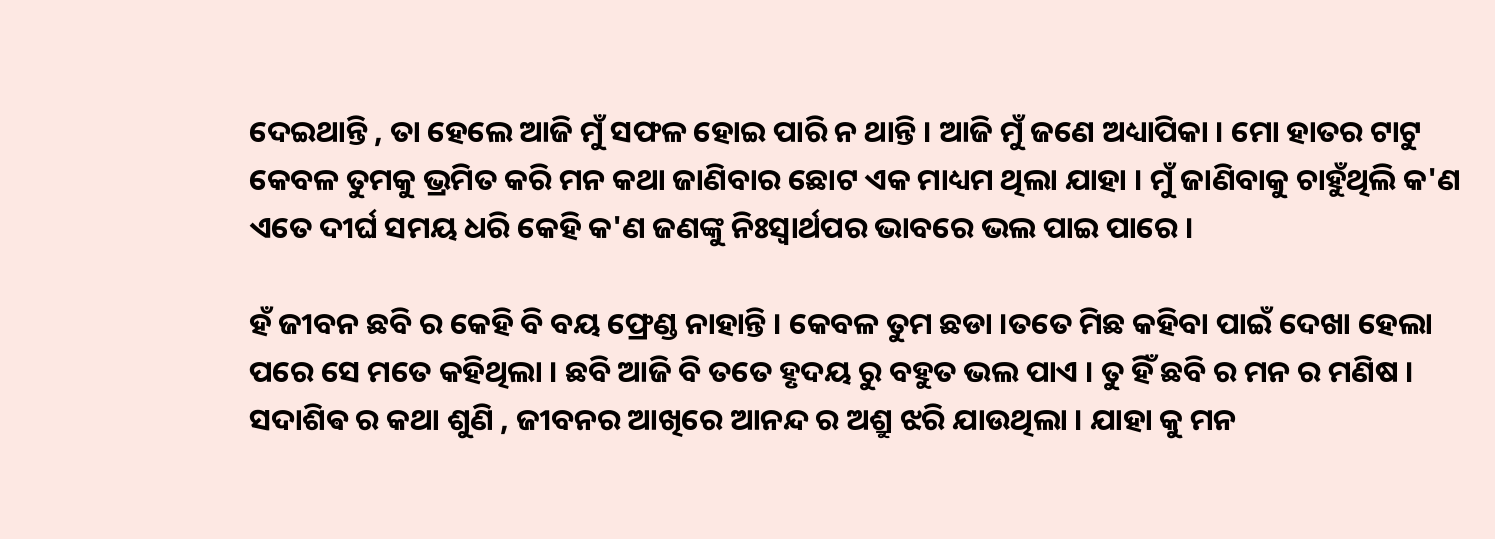ଦେଇଥାନ୍ତି , ତା ହେଲେ ଆଜି ମୁଁ ସଫଳ ହୋଇ ପାରି ନ ଥାନ୍ତି । ଆଜି ମୁଁ ଜଣେ ଅଧ୍ୟାପିକା । ମୋ ହାତର ଟାଟୁ କେବଳ ତୁମକୁ ଭ୍ରମିତ କରି ମନ କଥା ଜାଣିବାର ଛୋଟ ଏକ ମାଧ୍ୟମ ଥିଲା ଯାହା । ମୁଁ ଜାଣିବାକୁ ଚାହୁଁଥିଲି କ'ଣ ଏତେ ଦୀର୍ଘ ସମୟ ଧରି କେହି କ'ଣ ଜଣଙ୍କୁ ନିଃସ୍ୱାର୍ଥପର ଭାବରେ ଭଲ ପାଇ ପାରେ ।

ହଁ ଜୀବନ ଛବି ର କେହି ବି ବୟ ଫ୍ରେଣ୍ଡ ନାହାନ୍ତି । କେବଳ ତୁମ ଛଡା ।ତତେ ମିଛ କହିବା ପାଇଁ ଦେଖା ହେଲା ପରେ ସେ ମତେ କହିଥିଲା । ଛବି ଆଜି ବି ତତେ ହୃଦୟ ରୁ ବହୁତ ଭଲ ପାଏ । ତୁ ହିଁ ଛବି ର ମନ ର ମଣିଷ । ସଦାଶିଵ ର କଥା ଶୁଣି , ଜୀବନର ଆଖିରେ ଆନନ୍ଦ ର ଅଶ୍ରୁ ଝରି ଯାଉଥିଲା । ଯାହା କୁ ମନ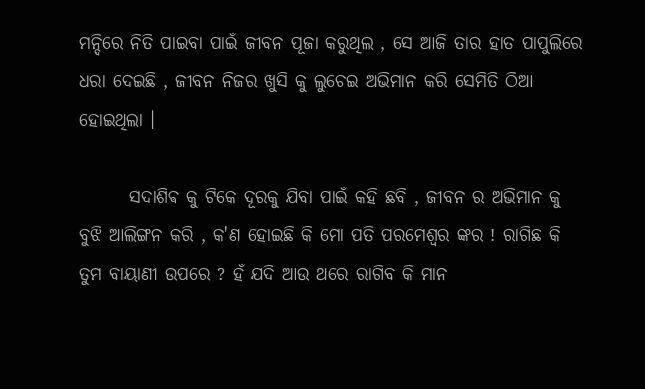ମନ୍ଦିରେ ନିତି ପାଇବା ପାଇଁ ଜୀବନ ପୂଜା କରୁଥିଲ , ସେ ଆଜି ତାର ହାତ ପାପୁଲିରେ ଧରା ଦେଇଛି , ଜୀବନ ନିଜର ଖୁସି କୁ ଲୁଚେଇ ଅଭିମାନ କରି ସେମିତି ଠିଆ ହୋଇଥିଲା ।

       ସଦାଶିଵ କୁ ଟିକେ ଦୂରକୁ ଯିବା ପାଇଁ କହି ଛବି , ଜୀବନ ର ଅଭିମାନ କୁ ବୁଝି ଆଲିଙ୍ଗନ କରି , କ'ଣ ହୋଇଛି କି ମୋ ପତି ପରମେଶ୍ବର ଙ୍କର ! ରାଗିଛ କି ତୁମ ବାୟାଣୀ ଉପରେ ? ହଁ ଯଦି ଆଉ ଥରେ ରାଗିବ କି ମାନ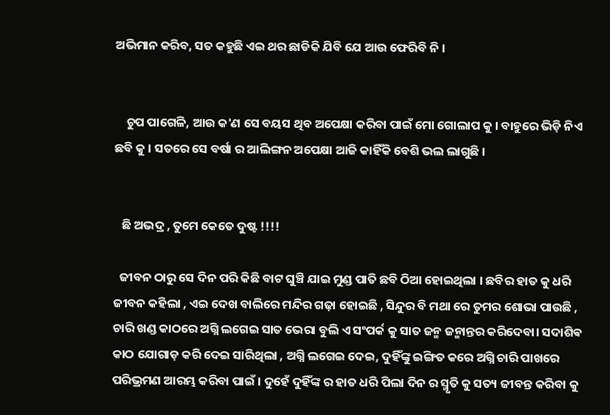ଅଭିମାନ କରିବ, ସତ କହୁଛି ଏଇ ଥର ଛାଡିକି ଯିବି ଯେ ଆଉ ଫେରିବି ନି ।


    ଚୁପ ପାଗେଳି, ଆଉ କ'ଣ ସେ ବୟସ ଥିବ ଅପେକ୍ଷା କରିବା ପାଇଁ ମୋ ଗୋଲାପ କୁ । ବାହୁରେ ଭିଡ଼ି ନିଏ ଛବି କୁ । ସତରେ ସେ ବର୍ଷା ର ଆଲିଙ୍ଗନ ଅପେକ୍ଷା ଆଜି କାହିଁକି ବେଶି ଭଲ ଲାଗୁଛି ।


   ଛି ଅଭଦ୍ର , ତୁମେ କେତେ ଦୁଷ୍ଟ !!!!

  ଜୀବନ ଠାରୁ ସେ ଦିନ ପରି କିଛି ବାଟ ଘୁଞ୍ଚି ଯାଇ ମୁଣ୍ଡ ପାତି ଛବି ଠିଆ ହୋଇଥିଲା । ଛବିର ହାତ କୁ ଧରି ଜୀବନ କହିଲା , ଏଇ ଦେଖ ବାଲିରେ ମନ୍ଦିର ଗଢ଼ା ହୋଇଛି , ସିନ୍ଦୁର ବି ମଥା ରେ ତୁମର ଶୋଭା ପାଉଛି , ଚାରି ଖଣ୍ଡ କାଠରେ ଅଗ୍ନି ଲଗେଇ ସାତ ଭେରା ବୁଲି ଏ ସଂପର୍କ କୁ ସାତ ଜନ୍ମ ଜନ୍ମାନ୍ତର କରିଦେବା। ସଦାଶିଵ କାଠ ଯୋଗାଡ଼ କରି ଦେଇ ସାରିଥିଲା , ଅଗ୍ନି ଲଗେଇ ଦେଇ, ଦୁହିଁଙ୍କୁ ଇଙ୍ଗିତ କରେ ଅଗ୍ନି ଚାରି ପାଖରେ ପରିଭ୍ରମଣ ଆରମ୍ଭ କରିବା ପାଇଁ । ଦୁହେଁ ଦୁହିଁଙ୍କ ର ହାତ ଧରି ପିଲା ଦିନ ର ସ୍ମୃତି କୁ ସତ୍ୟ ଜୀବନ୍ତ କରିବା କୁ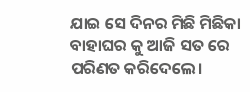ଯାଇ ସେ ଦିନର ମିଛି ମିଛିକା ବାହାଘର କୁ ଆଜି ସତ ରେ ପରିଣତ କରିଦେଲେ।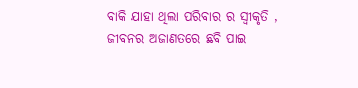ବାକି ଯାହା ଥିଲା ପରିବାର ର ସ୍ୱୀକୃତି , ଜୀବନର ଅଜାଣତରେ ଛବି ପାଇ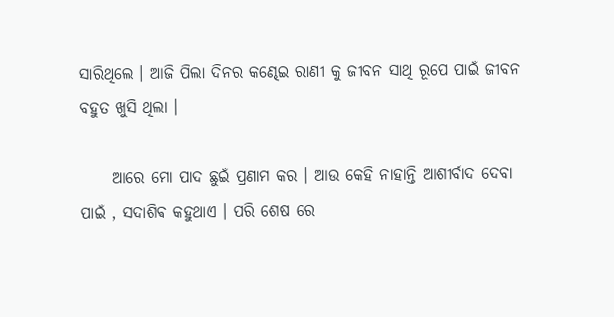ସାରିଥିଲେ । ଆଜି ପିଲା ଦିନର କଣ୍ଢେଇ ରାଣୀ କୁ ଜୀବନ ସାଥି ରୂପେ ପାଇଁ ଜୀବନ ବହୁତ ଖୁସି ଥିଲା ।

     ଆରେ ମୋ ପାଦ ଛୁଇଁ ପ୍ରଣାମ କର । ଆଉ କେହି ନାହାନ୍ତି ଆଶୀର୍ବାଦ ଦେବା ପାଇଁ , ସଦାଶିଵ କହୁଥାଏ । ପରି ଶେଷ ରେ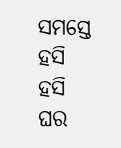ସମସ୍ତେ ହସି ହସି ଘର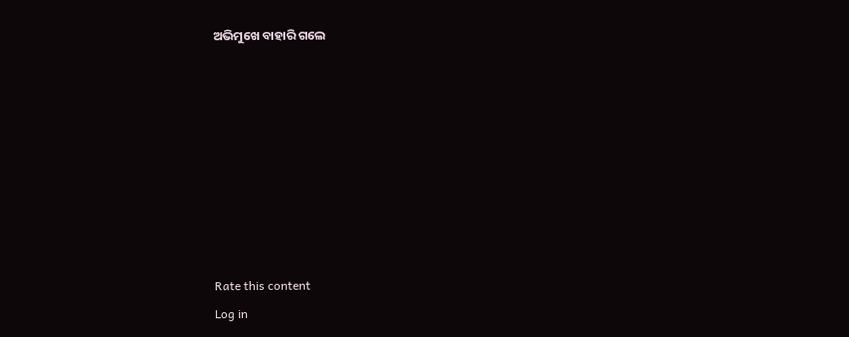ଅଭିମୁଖେ ବାହାରି ଗଲେ








Rate this content
Log in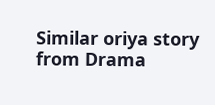Similar oriya story from Drama